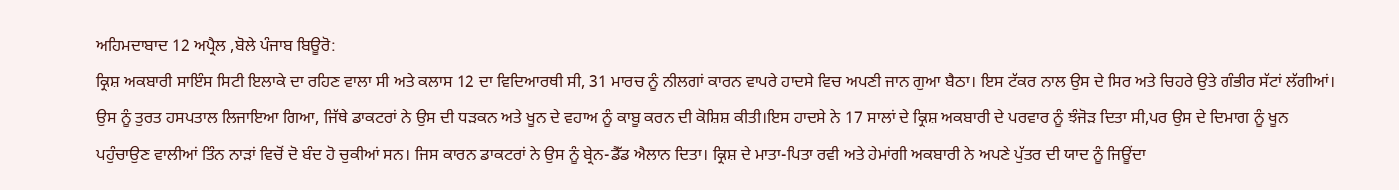ਅਹਿਮਦਾਬਾਦ 12 ਅਪ੍ਰੈਲ ,ਬੋਲੇ ਪੰਜਾਬ ਬਿਊਰੋ:
ਕ੍ਰਿਸ਼ ਅਕਬਾਰੀ ਸਾਇੰਸ ਸਿਟੀ ਇਲਾਕੇ ਦਾ ਰਹਿਣ ਵਾਲਾ ਸੀ ਅਤੇ ਕਲਾਸ 12 ਦਾ ਵਿਦਿਆਰਥੀ ਸੀ, 31 ਮਾਰਚ ਨੂੰ ਨੀਲਗਾਂ ਕਾਰਨ ਵਾਪਰੇ ਹਾਦਸੇ ਵਿਚ ਅਪਣੀ ਜਾਨ ਗੁਆ ਬੈਠਾ। ਇਸ ਟੱਕਰ ਨਾਲ ਉਸ ਦੇ ਸਿਰ ਅਤੇ ਚਿਹਰੇ ਉਤੇ ਗੰਭੀਰ ਸੱਟਾਂ ਲੱਗੀਆਂ। ਉਸ ਨੂੰ ਤੁਰਤ ਹਸਪਤਾਲ ਲਿਜਾਇਆ ਗਿਆ, ਜਿੱਥੇ ਡਾਕਟਰਾਂ ਨੇ ਉਸ ਦੀ ਧੜਕਨ ਅਤੇ ਖੂਨ ਦੇ ਵਹਾਅ ਨੂੰ ਕਾਬੂ ਕਰਨ ਦੀ ਕੋਸ਼ਿਸ਼ ਕੀਤੀ।ਇਸ ਹਾਦਸੇ ਨੇ 17 ਸਾਲਾਂ ਦੇ ਕ੍ਰਿਸ਼ ਅਕਬਾਰੀ ਦੇ ਪਰਵਾਰ ਨੂੰ ਝੰਜੋੜ ਦਿਤਾ ਸੀ,ਪਰ ਉਸ ਦੇ ਦਿਮਾਗ ਨੂੰ ਖੂਨ ਪਹੁੰਚਾਉਣ ਵਾਲੀਆਂ ਤਿੰਨ ਨਾੜਾਂ ਵਿਚੋਂ ਦੋ ਬੰਦ ਹੋ ਚੁਕੀਆਂ ਸਨ। ਜਿਸ ਕਾਰਨ ਡਾਕਟਰਾਂ ਨੇ ਉਸ ਨੂੰ ਬ੍ਰੇਨ-ਡੈੱਡ ਐਲਾਨ ਦਿਤਾ। ਕ੍ਰਿਸ਼ ਦੇ ਮਾਤਾ-ਪਿਤਾ ਰਵੀ ਅਤੇ ਹੇਮਾਂਗੀ ਅਕਬਾਰੀ ਨੇ ਅਪਣੇ ਪੁੱਤਰ ਦੀ ਯਾਦ ਨੂੰ ਜਿਊਂਦਾ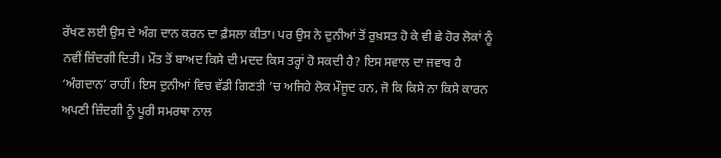ਰੱਖਣ ਲਈ ਉਸ ਦੇ ਅੰਗ ਦਾਨ ਕਰਨ ਦਾ ਫ਼ੈਸਲਾ ਕੀਤਾ। ਪਰ ਉਸ ਨੇ ਦੁਨੀਆਂ ਤੋਂ ਰੁਖ਼ਸਤ ਹੋ ਕੇ ਵੀ ਛੇ ਹੋਰ ਲੋਕਾਂ ਨੂੰ ਨਵੀਂ ਜ਼ਿੰਦਗੀ ਦਿਤੀ। ਮੌਤ ਤੋਂ ਬਾਅਦ ਕਿਸੇ ਦੀ ਮਦਦ ਕਿਸ ਤਰ੍ਹਾਂ ਹੋ ਸਕਦੀ ਹੈ? ਇਸ ਸਵਾਲ ਦਾ ਜਵਾਬ ਹੈ ‘ਅੰਗਦਾਨ’ ਰਾਹੀਂ। ਇਸ ਦੁਨੀਆਂ ਵਿਚ ਵੱਡੀ ਗਿਣਤੀ ’ਚ ਅਜਿਹੇ ਲੋਕ ਮੌਜੂਦ ਹਨ, ਜੋ ਕਿ ਕਿਸੇ ਨਾ ਕਿਸੇ ਕਾਰਨ ਅਪਣੀ ਜ਼ਿੰਦਗੀ ਨੂੰ ਪੂਰੀ ਸਮਰਥਾ ਨਾਲ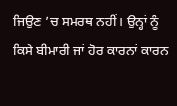ਜਿਉਣ ’ਚ ਸਮਰਥ ਨਹੀਂ। ਉਨ੍ਹਾਂ ਨੂੰ ਕਿਸੇ ਬੀਮਾਰੀ ਜਾਂ ਹੋਰ ਕਾਰਨਾਂ ਕਾਰਨ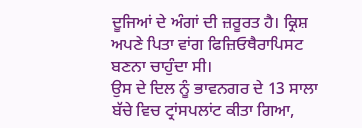ਦੂਜਿਆਂ ਦੇ ਅੰਗਾਂ ਦੀ ਜ਼ਰੂਰਤ ਹੈ। ਕ੍ਰਿਸ਼ ਅਪਣੇ ਪਿਤਾ ਵਾਂਗ ਫਿਜ਼ਿਓਥੈਰਾਪਿਸਟ ਬਣਨਾ ਚਾਹੁੰਦਾ ਸੀ।
ਉਸ ਦੇ ਦਿਲ ਨੂੰ ਭਾਵਨਗਰ ਦੇ 13 ਸਾਲਾ ਬੱਚੇ ਵਿਚ ਟ੍ਰਾਂਸਪਲਾਂਟ ਕੀਤਾ ਗਿਆ,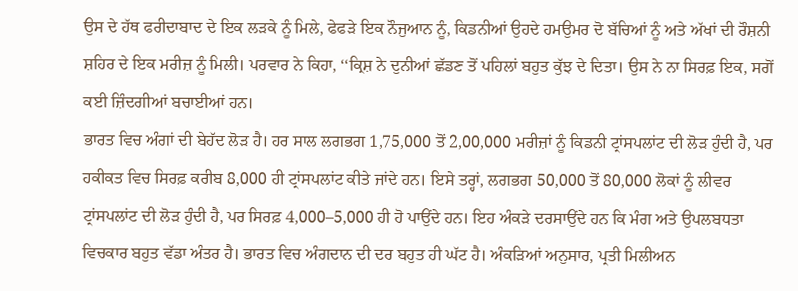ਉਸ ਦੇ ਹੱਥ ਫਰੀਦਾਬਾਦ ਦੇ ਇਕ ਲੜਕੇ ਨੂੰ ਮਿਲੇ, ਫੇਫੜੇ ਇਕ ਨੌਜੁਆਨ ਨੂੰ, ਕਿਡਨੀਆਂ ਉਹਦੇ ਹਮਉਮਰ ਦੋ ਬੱਚਿਆਂ ਨੂੰ ਅਤੇ ਅੱਖਾਂ ਦੀ ਰੌਸ਼ਨੀ ਸ਼ਹਿਰ ਦੇ ਇਕ ਮਰੀਜ਼ ਨੂੰ ਮਿਲੀ। ਪਰਵਾਰ ਨੇ ਕਿਹਾ, ‘‘ਕ੍ਰਿਸ਼ ਨੇ ਦੁਨੀਆਂ ਛੱਡਣ ਤੋਂ ਪਹਿਲਾਂ ਬਹੁਤ ਕੁੱਝ ਦੇ ਦਿਤਾ। ਉਸ ਨੇ ਨਾ ਸਿਰਫ਼ ਇਕ, ਸਗੋਂ ਕਈ ਜ਼ਿੰਦਗੀਆਂ ਬਚਾਈਆਂ ਹਨ।
ਭਾਰਤ ਵਿਚ ਅੰਗਾਂ ਦੀ ਬੇਹੱਦ ਲੋੜ ਹੈ। ਹਰ ਸਾਲ ਲਗਭਗ 1,75,000 ਤੋਂ 2,00,000 ਮਰੀਜ਼ਾਂ ਨੂੰ ਕਿਡਨੀ ਟ੍ਰਾਂਸਪਲਾਂਟ ਦੀ ਲੋੜ ਹੁੰਦੀ ਹੈ, ਪਰ ਹਕੀਕਤ ਵਿਚ ਸਿਰਫ਼ ਕਰੀਬ 8,000 ਹੀ ਟ੍ਰਾਂਸਪਲਾਂਟ ਕੀਤੇ ਜਾਂਦੇ ਹਨ। ਇਸੇ ਤਰ੍ਹਾਂ, ਲਗਭਗ 50,000 ਤੋਂ 80,000 ਲੋਕਾਂ ਨੂੰ ਲੀਵਰ ਟ੍ਰਾਂਸਪਲਾਂਟ ਦੀ ਲੋੜ ਹੁੰਦੀ ਹੈ, ਪਰ ਸਿਰਫ਼ 4,000–5,000 ਹੀ ਹੋ ਪਾਉਂਦੇ ਹਨ। ਇਹ ਅੰਕੜੇ ਦਰਸਾਉਂਦੇ ਹਨ ਕਿ ਮੰਗ ਅਤੇ ਉਪਲਬਧਤਾ ਵਿਚਕਾਰ ਬਹੁਤ ਵੱਡਾ ਅੰਤਰ ਹੈ। ਭਾਰਤ ਵਿਚ ਅੰਗਦਾਨ ਦੀ ਦਰ ਬਹੁਤ ਹੀ ਘੱਟ ਹੈ। ਅੰਕੜਿਆਂ ਅਨੁਸਾਰ, ਪ੍ਰਤੀ ਮਿਲੀਅਨ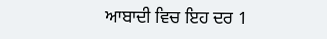ਆਬਾਦੀ ਵਿਚ ਇਹ ਦਰ 1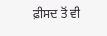ਫ਼ੀਸਦ ਤੋਂ ਵੀ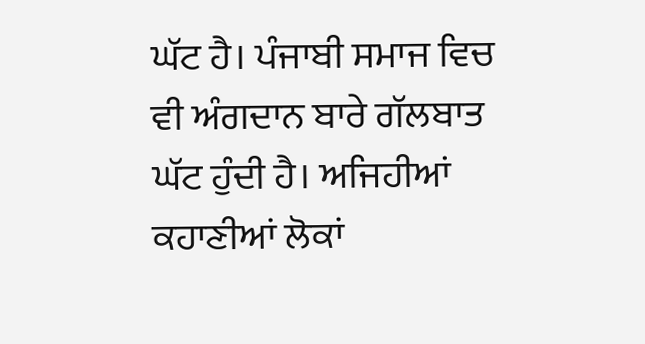ਘੱਟ ਹੈ। ਪੰਜਾਬੀ ਸਮਾਜ ਵਿਚ ਵੀ ਅੰਗਦਾਨ ਬਾਰੇ ਗੱਲਬਾਤ ਘੱਟ ਹੁੰਦੀ ਹੈ। ਅਜਿਹੀਆਂ ਕਹਾਣੀਆਂ ਲੋਕਾਂ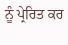ਨੂੰ ਪ੍ਰੇਰਿਤ ਕਰ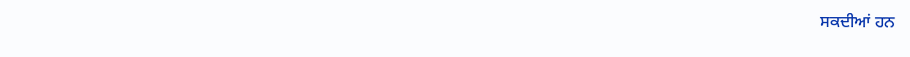ਸਕਦੀਆਂ ਹਨ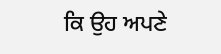ਕਿ ਉਹ ਅਪਣੇ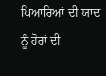ਪਿਆਰਿਆਂ ਦੀ ਯਾਦ ਨੂੰ ਹੋਰਾਂ ਦੀ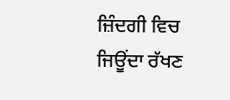ਜ਼ਿੰਦਗੀ ਵਿਚ ਜਿਊਂਦਾ ਰੱਖਣ